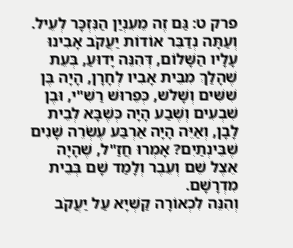פרק ט: גַּם זֶה מֵעִנְיַן הַנִּזְכָּר לְעֵיל.
וְעַתָּה נְדַבֵּר אוֹדוֹת יַעֲקֹב אָבִינוּ עָלָיו הַשָּׁלוֹם, דְּהִנֵּה יָדוּעַ, בְּעֵת שֶׁהָלַךְ מִבֵּית אָבִיו לְחָרָן, הָיָה בֶּן שִׁשִּׁים וְשָׁלֹש, כְּפֵרוּשׁ רַשִׁ"י, וּבֶן שִׁבְעִים וְשֶׁבַע הָיָה כְּשֶׁבָּא לְבֵית לָבָן, וְאַיֵּה הָיָה אַרְבַּע עֶשְׂרֵה שָׁנִים שֶׁבֵּינְתַיִם? אָמְרוּ חֲזַ"ל, שֶׁהָיָה אֵצֶל שֵׁם וְעֵבֶר וְלָמַד שָׁם בְּבֵית מִדְרָשָׁם.
וְהִנֵּה לִכְאוֹרָה קַשְׁיָא עַל יַעֲקֹב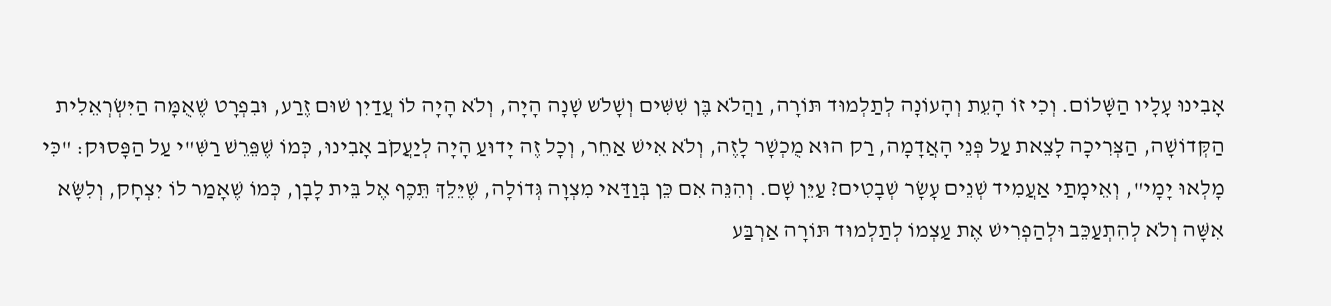אָבִינוּ עָלָיו הַשָּׁלוֹם. וְכִי זוֹ הָעֵת וְהָעוֹנָה לְתַלְמוּד תּוֹרָה, וַהֲלֹא בֶּן שִׁשִּׁים וְשָׁלֹש שָׁנָה הָיָה, וְלֹא הָיָה לוֹ עֲדַיִן שׁוּם זֶרַע, וּבִפְרָט שֶׁאֻמָּה הַיִּשְׂרְאֵלִית הַקְּדוֹשָׁה, הַצְּרִיכָה לָצֵאת עַל פְּנֵי הָאֲדָמָה, רַק הוּא מֻכְשָׁר לָזֶה, וְלֹא אִישׁ אַחֵר, וְכָל זֶה יָדוּעַ הָיָה לְיַעֲקֹב אָבִינוּ, כְּמוֹ שֶׁפֵּרֵשׁ רַשִּׁ"י עַל הַפָּסוּק: "כִּי מָלְאוּ יָמָי", וְאֵימָתַי אַעֲמִיד שְׁנֵים עָשָׂר שְׁבָטִים? עַיֵּן שָׁם. וְהִנֵּה אִם כֵּן בְּוַדַּאי מִצְוָה גְּדוֹלָה, שֶׁיֵּלֵךְ תֵּכֶף אֶל בֵּית לָבָן, כְּמוֹ שֶׁאָמַר לוֹ יִצְחָק, וְלִשָּׂא אִשָּׁה וְלֹא לְהִתְעַכֵּב וּלְהַפְרִישׁ אֶת עַצְמוֹ לְתַלְמוּד תּוֹרָה אַרְבַּע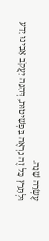עֶשְׂרֵה שָׁנָה.
וּלְתָּרֵץ כָּל זֶה נִרְאֶה בִּפְשִׁיטוּת, דְּהִנֵּה יַעֲקֹב אָבִינוּ יָדַע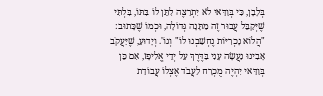בְּלָבָן, כִּי בְּוַדַּאי לֹא יִתְרַצֶּה לִתֵּן לוֹ בִּתּוֹ, בִּלְתִּי שֶׁיְּקַבֵּל עֲבוּר זֶה מַתָּנָה גְּדוֹלָה, וּכְמוֹ שֶׁכָּתוּב: "הֲלוֹא נָכְרִיּוֹת נֶחְשַׁבְנוּ לוֹ" וְגוֹ'. וְיָדוּעַ, שֶׁיַּעֲקֹב אָבִינוּ נַעֲשָׂה עָנִי בַּדֶּרֶךְ עַל יְדֵי אֱלִיפָז, אִם כֵּן בְּוַדַּאי יִהְיֶה מֻכְרָח לַעֲבֹד אֶצְלוֹ עֲבוֹדַת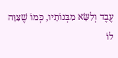עֶבֶד וְלִשָּׂא מִבְּנוֹתָיו, כְּמוֹ שֶׁצִּוָּה לוֹ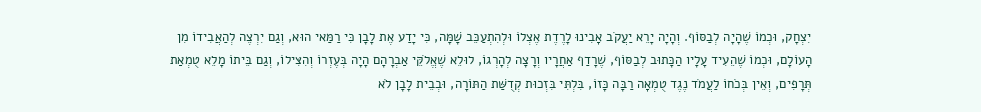יִצְחָק, וּכְמוֹ שֶׁהָיָה לְבַסּוֹף. וְהָיָה יָרֵא יַעֲקֹב אָבִינוּ לָרֶדֶת אֶצְלוֹ וּלְהִתְעַכֵּב שָׁמָּה, כִּי יָדַע אֶת לָבָן כִּי רַמַּאי הוּא, וְגַם יִרְצֶה לְהַאֲבִידוֹ מִן הָעוֹלָם, וּכְמוֹ שֶׁהֵעִיד עָלָיו הַכָּתוּב לְבַסּוֹף, שֶׁרָדַף אַחֲרָיו וְרָצָה לְהָרְגוֹ, לוּלֵא שֶׁאֱלֹקֵּי אַבְרָהָם הָיָה בְּעֶזְרוֹ וְהִצִּילוֹ, וְגַם בֵּיתוֹ מָלֵא טֻמְאַת תְּרָפִים, וְאֵין בְּכֹחוֹ לַעֲמֹד נֶגֶד טֻמְאָה רַבָּה כָּזוֹ, בִּלְתִּי בִּזְכוּת קְדֻשַּׁת הַתּוֹרָה, וּבְבֵית לָבָן לֹא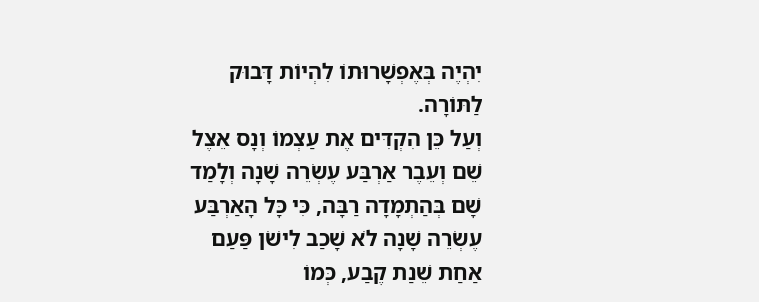יִהְיֶה בְּאֶפְשָׁרוּתוֹ לִהְיוֹת דָּבוּק לַתּוֹרָה.
וְעַל כֵּן הִקְדִּים אֶת עַצְמוֹ וְנָס אֵצֶל שֵׁם וְעֵבֶר אַרְבַּע עֶשְׂרֵה שָׁנָה וְלָמַד שָׁם בְּהַתְמָדָה רַבָּה, כִּי כָּל הָאַרְבַּע עֶשְׂרֵה שָׁנָה לֹא שָׁכַב לִישֹׁן פַּעַם אַחַת שֵׁנַת קֶבַע, כְּמוֹ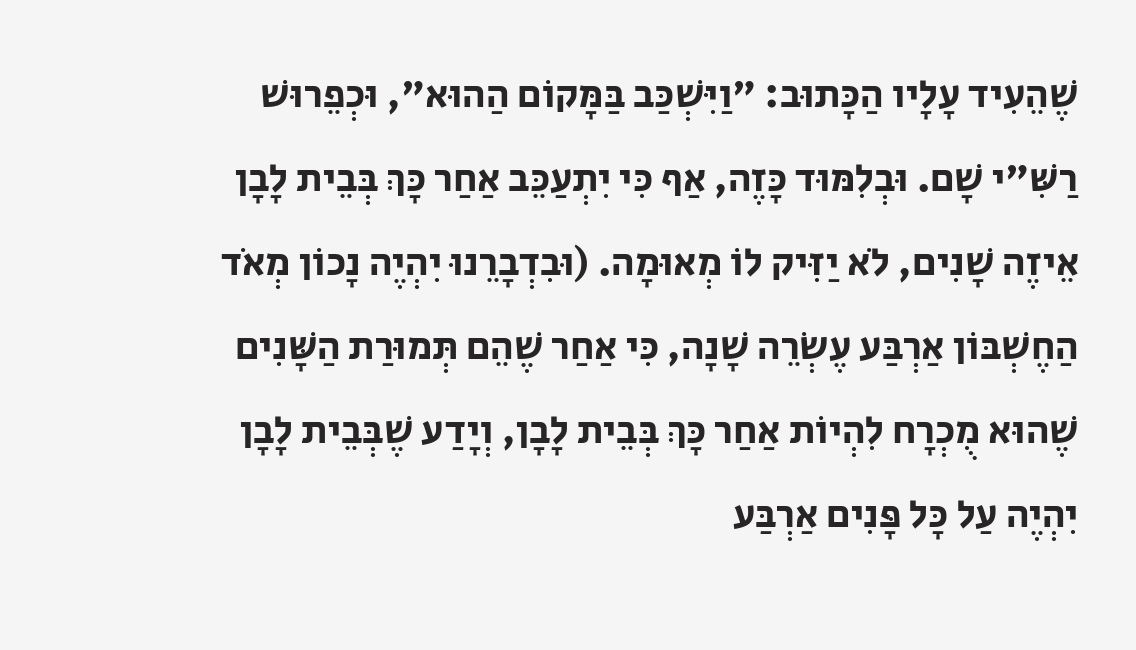שֶׁהֵעִיד עָלָיו הַכָּתוּב: "וַיִּשְׁכַּב בַּמָּקוֹם הַהוּא", וּכְפֵרוּשׁ רַשִּׁ"י שָׁם. וּבְלִמּוּד כָּזֶה, אַף כִּי יִתְעַכֵּב אַחַר כָּךְ בְּבֵית לָבָן אֵיזֶה שָׁנִים, לֹא יַזִּיק לוֹ מְאוּמָה. (וּבִדְבָרֵנוּ יִהְיֶה נָכוֹן מְאֹד הַחֶשְׁבּוֹן אַרְבַּע עֶשְׂרֵה שָׁנָה, כִּי אַחַר שֶׁהֵם תְּמוּרַת הַשָּׁנִים שֶׁהוּא מֻכְרָח לִהְיוֹת אַחַר כָּךְ בְּבֵית לָבָן, וְיָדַע שֶׁבְּבֵית לָבָן יִהְיֶה עַל כָּל פָּנִים אַרְבַּע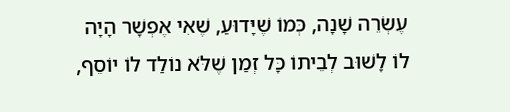עֶשְׂרֵה שָׁנָה, כְּמוֹ שֶׁיָּדוּעַ, שֶׁאִי אֶפְשָׁר הָיָה לוֹ לָשׁוּב לְבֵיתוֹ כָּל זְמַן שֶׁלֹּא נוֹלַד לוֹ יוֹסֵף,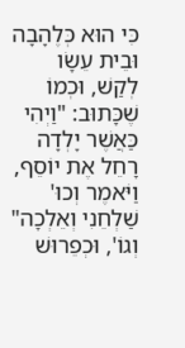כִּי הוּא כְּלֶהָבָה וּבֵית עֵשָׂו לְקַשׁ, וּכְמוֹ שֶׁכָּתוּב: "וַיְהִי כַּאֲשֶׁר יָלְדָה רָחֵל אֶת יוֹסֵף, וַיֹּאמֶר וְכוּ' שַׁלְחֵנִי וְאֵלְכָה" וְגוֹ', וּכְפֵרוּשׁ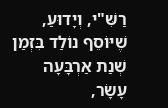רַשִּׁ"י, וְיָדוּעַ, שֶׁיּוֹסֵף נוֹלַד בִּזְמַן שְׁנַת אַרְבָּעָה עָשָׂר,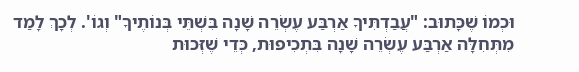וּכְמוֹ שֶׁכָּתוּב: "עֲבַדְתִּיךָ אַרְבַּע עֶשְׂרֵה שָׁנָה בִּשְׁתֵּי בְּנוֹתֶיךָ" וְגוֹ'. לְכָךְ לָמַד מִתְּחִלָּה אַרְבַּע עֶשְׂרֵה שָׁנָה בִּתְכִיפוּת, כְּדֵי שֶׁזְּכוּת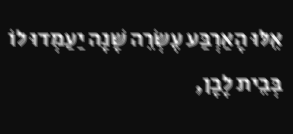אֵלּוּ הָאַרְבַּע עֶשְׂרֵה שָׁנָה יַעַמְדוּ לוֹ בְּבֵית לָבָן,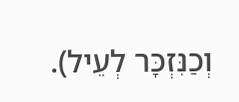וְכַנִּזְכָּר לְעֵיל).